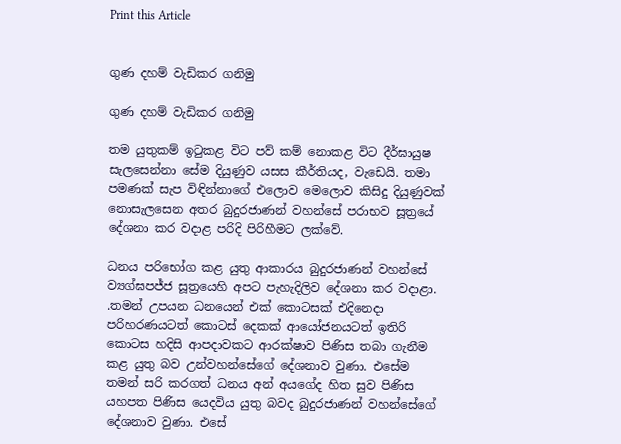Print this Article


ගුණ දහම් වැඩිකර ගනිමු

ගුණ දහම් වැඩිකර ගනිමු

තම යුතුකම් ඉටුකළ විට පව් කම් නොකළ විට දීර්ඝායුෂ සැලසෙන්නා සේම දියුණුව යසස කීර්තියද, වැඩෙයි. තමා පමණක් සැප විඳින්නාගේ එලොව මෙලොව කිසිදු දියුණුවක් නොසැලසෙන අතර බුදුරජාණන් වහන්සේ පරාභව සූත්‍රයේ දේශනා කර වදාළ පරිදි පිරිහීමට ලක්වේ.

ධනය පරිභෝග කළ යුතු ආකාරය බුදුරජාණන් වහන්සේ ව්‍යග්ඝපජ්ජ සූත්‍රයෙහි අපට පැහැදිලිව දේශනා කර වදාළා. .තමන් උපයන ධනයෙන් එක් කොටසක් එදිනෙදා පරිහරණයටත් කොටස් දෙකක් ආයෝජනයටත් ඉතිරි කොටස හදිසි ආපදාවකට ආරක්ෂාව පිණිස තබා ගැනීම කළ යුතු බව උන්වහන්සේගේ දේශනාව වුණා. එසේම තමන් සරි කරගත් ධනය අන් අයගේද හිත සුව පිණිස යහපත පිණිස යෙදවිය යුතු බවද බුදුරජාණන් වහන්සේගේ දේශනාව වුණා. එසේ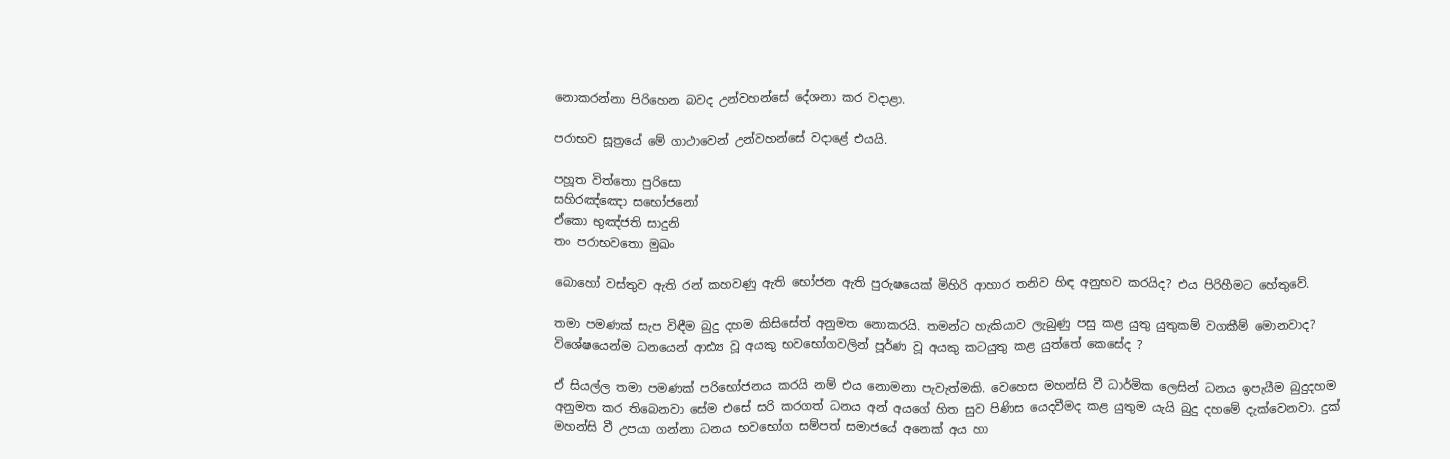නොකරන්නා පිරිහෙන බවද උන්වහන්සේ දේශනා කර වදාළා.

පරාභව සූත්‍රයේ මේ ගාථාවෙන් උන්වහන්සේ වදාළේ එයයි.

පහූත විත්තො පුරිසො
සහිරඤ්ඤො සභෝජනෝ
ඒකො භුඤ්ජති සාදුනි
තං පරාභවතො මුඛං

බොහෝ වස්තුව ඇති රන් කහවණු ඇති භෝජන ඇති පුරුෂයෙක් මිහිරි ආහාර තනිව හිඳ අනුභව කරයිද? එය පිරිහීමට හේතුවේ.

තමා පමණක් සැප විඳීම බුදු දහම කිසිසේත් අනුමත නොකරයි. තමන්ට හැකියාව ලැබුණු පසු කළ යුතු යුතුකම් වගකීම් මොනවාද? විශේෂයෙන්ම ධනයෙන් ආඪ්‍ය වූ අයකු භවභෝගවලින් පූර්ණ වූ අයකු කටයුතු කළ යුත්තේ කෙසේද ?

ඒ සියල්ල තමා පමණක් පරිභෝජනය කරයි නම් එය නොමනා පැවැත්මකි. වෙහෙස මහන්සි වී ධාර්මික ලෙසින් ධනය ඉපැයීම බුදුදහම අනුමත කර තිබෙනවා සේම එසේ සරි කරගත් ධනය අන් අයගේ හිත සුව පිණිස යෙදවීමද කළ යුතුම යැයි බුදු දහමේ දැක්වෙනවා. දුක් මහන්සි වී උපයා ගන්නා ධනය භවභෝග සම්පත් සමාජයේ අනෙක් අය හා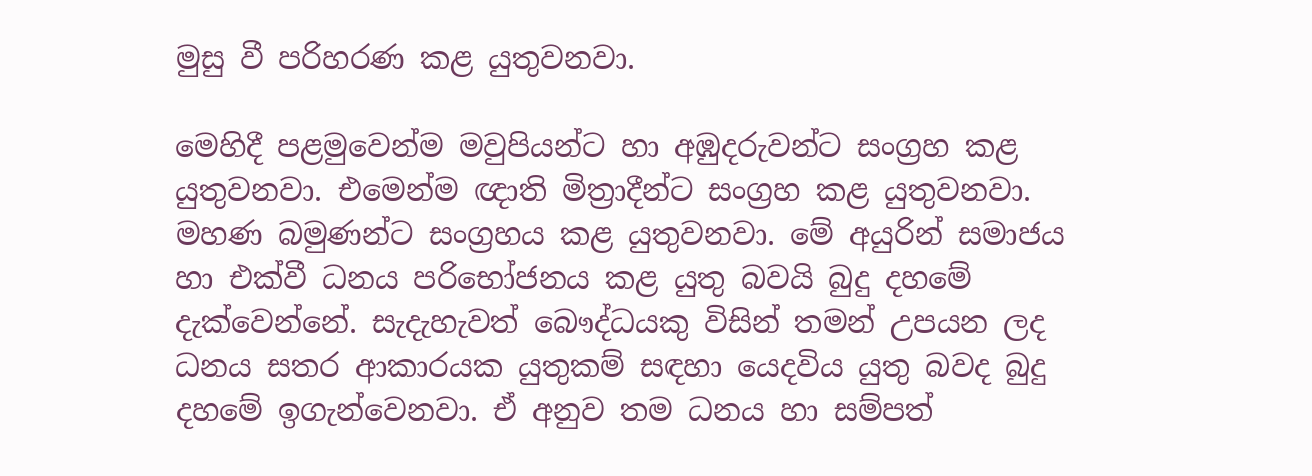මුසු වී පරිහරණ කළ යුතුවනවා.

මෙහිදී පළමුවෙන්ම මවුපියන්ට හා අඹුදරුවන්ට සංග්‍රහ කළ යුතුවනවා. එමෙන්ම ඥාති මිත්‍රාදීන්ට සංග්‍රහ කළ යුතුවනවා. මහණ බමුණන්ට සංග්‍රහය කළ යුතුවනවා. මේ අයුරින් සමාජය හා එක්වී ධනය පරිභෝජනය කළ යුතු බවයි බුදු දහමේ දැක්වෙන්නේ. සැදැහැවත් බෞද්ධයකු විසින් තමන් උපයන ලද ධනය සතර ආකාරයක යුතුකම් සඳහා යෙදවිය යුතු බවද බුදු දහමේ ඉගැන්වෙනවා. ඒ අනුව තම ධනය හා සම්පත්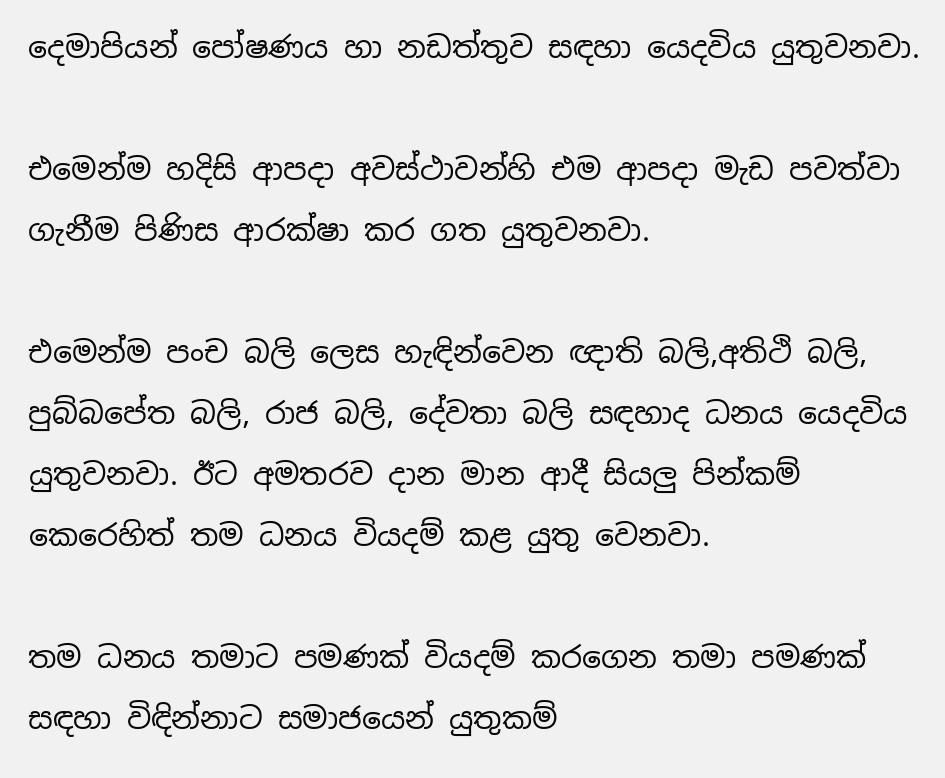දෙමාපියන් පෝෂණය හා නඩත්තුව සඳහා යෙදවිය යුතුවනවා.

එමෙන්ම හදිසි ආපදා අවස්ථාවන්හි එම ආපදා මැඩ පවත්වා ගැනීම පිණිස ආරක්ෂා කර ගත යුතුවනවා.

එමෙන්ම පංච බලි ලෙස හැඳින්වෙන ඥාති බලි,අතිථි බලි, පුබ්බපේත බලි, රාජ බලි, දේවතා බලි සඳහාද ධනය යෙදවිය යුතුවනවා. ඊට අමතරව දාන මාන ආදී සියලු පින්කම් කෙරෙහිත් තම ධනය වියදම් කළ යුතු වෙනවා.

තම ධනය තමාට පමණක් වියදම් කරගෙන තමා පමණක් සඳහා විඳින්නාට සමාජයෙන් යුතුකම්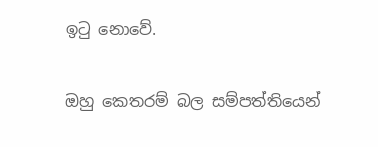ඉටු නොවේ.

ඔහු කෙතරම් බල සම්පත්තියෙන්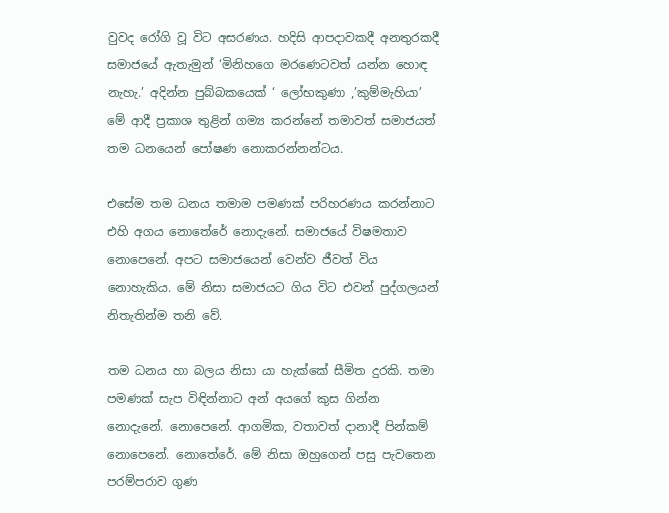වුවද රෝගි වූ විට අසරණය. හදිසි ආපදාවකදී අනතුරකදී සමාජයේ ඇතැමුන් ‘මිනිහගෙ මරණෙටවත් යන්න හොඳ නැහැ.’ අදින්න පුබ්බකයෙක් ‘ ලෝභකුණා ,’කුම්මැහියා’ මේ ආදී ප්‍රකාශ තුළින් ගම්‍ය කරන්නේ තමාවත් සමාජයත් තම ධනයෙන් පෝෂණ නොකරන්නන්ටය.

එසේම තම ධනය තමාම පමණක් පරිහරණය කරන්නාට එහි අගය නොතේරේ නොදැනේ. සමාජයේ විෂමතාව නොපෙනේ. අපට සමාජයෙන් වෙන්ව ජීවත් විය නොහැකිය. මේ නිසා සමාජයට ගිය විට එවන් පුද්ගලයන් නිතැතින්ම තනි වේ.

තම ධනය හා බලය නිසා යා හැක්කේ සීමිත දුරකි. තමා පමණක් සැප විඳින්නාට අන් අයගේ කුස ගින්න නොදැනේ. නොපෙනේ. ආගමික, වතාවත් දානාදී පින්කම් නොපෙනේ. නොතේරේ. මේ නිසා ඔහුගෙන් පසු පැවතෙන පරම්පරාව ගුණ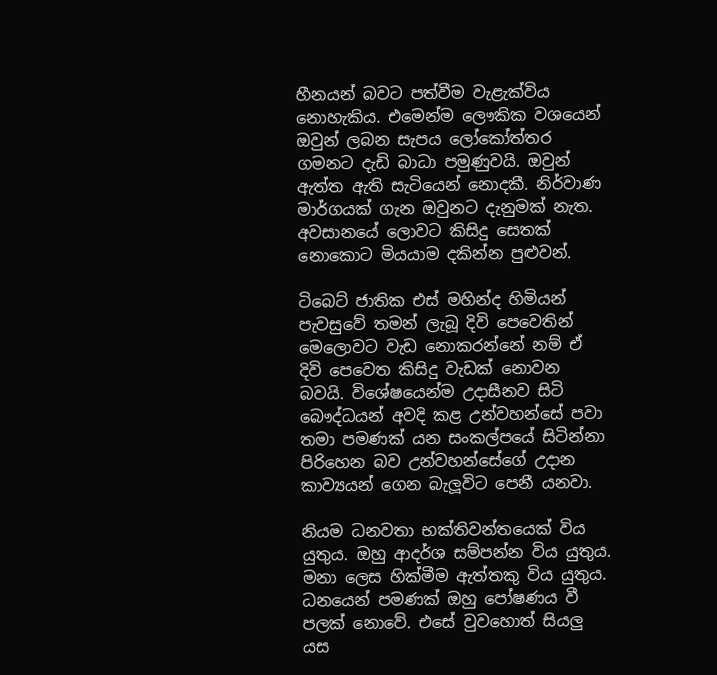හීනයන් බවට පත්වීම වැළැක්විය නොහැකිය. එමෙන්ම ලෞකික වශයෙන් ඔවුන් ලබන සැපය ලෝකෝත්තර ගමනට දැඩි බාධා පමුණුවයි. ඔවුන් ඇත්ත ඇති සැටියෙන් නොදකී. නිර්වාණ මාර්ගයක් ගැන ඔවුනට දැනුමක් නැත. අවසානයේ ලොවට කිසිදු සෙතක් නොකොට මියයාම දකින්න පුළුවන්.

ටිබෙට් ජාතික එස් මහින්ද හිමියන් පැවසුවේ තමන් ලැබූ දිවි පෙවෙතින් මෙලොවට වැඩ නොකරන්නේ නම් ඒ දිවි පෙවෙත කිසිදු වැඩක් නොවන බවයි. විශේෂයෙන්ම උදාසීනව සිටි බෞද්ධයන් අවදි කළ උන්වහන්සේ පවා තමා පමණක් යන සංකල්පයේ සිටින්නා පිරිහෙන බව උන්වහන්සේගේ උදාන කාව්‍යයන් ගෙන බැලූවිට පෙනී යනවා.

නියම ධනවතා භක්තිවන්තයෙක් විය යුතුය. ඔහු ආදර්ශ සම්පන්න විය යුතුය. මනා ලෙස හික්මීම ඇත්තකු විය යුතුය. ධනයෙන් පමණක් ඔහු පෝෂණය වී පලක් නොවේ. එසේ වුවහොත් සියලු යස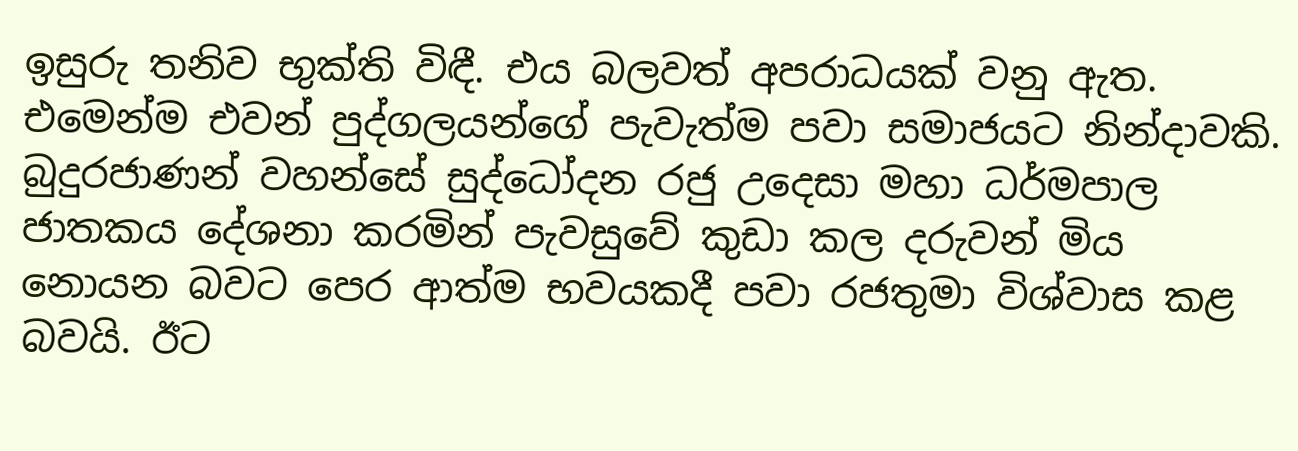ඉසුරු තනිව භුක්ති විඳී. එය බලවත් අපරාධයක් වනු ඇත. එමෙන්ම එවන් පුද්ගලයන්ගේ පැවැත්ම පවා සමාජයට නින්දාවකි. බුදුරජාණන් වහන්සේ සුද්ධෝදන රජු උදෙසා මහා ධර්මපාල ජාතකය දේශනා කරමින් පැවසුවේ කුඩා කල දරුවන් මිය නොයන බවට පෙර ආත්ම භවයකදී පවා රජතුමා විශ්වාස කළ බවයි. ඊට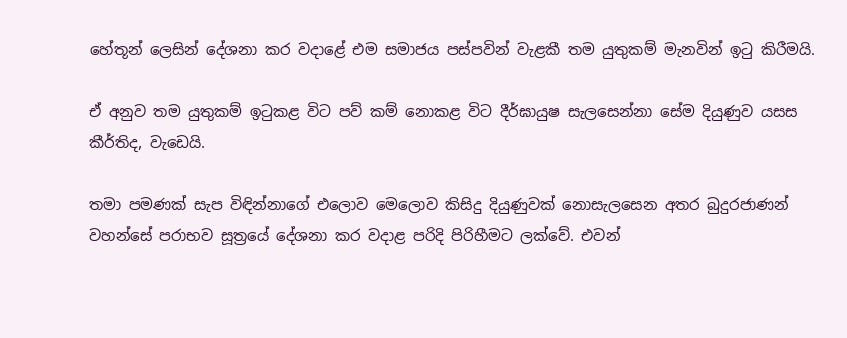හේතූන් ලෙසින් දේශනා කර වදාළේ එම සමාජය පස්පවින් වැළකී තම යුතුකම් මැනවින් ඉටු කිරීමයි.

ඒ අනුව තම යුතුකම් ඉටුකළ විට පව් කම් නොකළ විට දීර්ඝායුෂ සැලසෙන්නා සේම දියුණුව යසස කීර්තිද, වැඩෙයි.

තමා පමණක් සැප විඳින්නාගේ එලොව මෙලොව කිසිදු දියුණුවක් නොසැලසෙන අතර බුදුරජාණන් වහන්සේ පරාභව සූත්‍රයේ දේශනා කර වදාළ පරිදි පිරිහීමට ලක්වේ. එවන්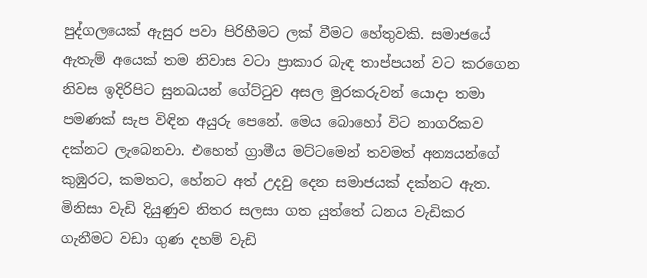පුද්ගලයෙක් ඇසුර පවා පිරිහීමට ලක් වීමට හේතුවකි. සමාජයේ ඇතැම් අයෙක් තම නිවාස වටා ප්‍රාකාර බැඳ තාප්පයන් වට කරගෙන නිවස ඉදිරිපිට සුනඛයන් ගේට්ටුව අසල මුරකරුවන් යොදා තමා පමණක් සැප විඳින අයුරු පෙනේ. මෙය බොහෝ විට නාගරිකව දක්නට ලැබෙනවා. එහෙත් ග්‍රාමීය මට්ටමෙන් තවමත් අන්‍යයන්ගේ කුඹුරට, කමතට, හේනට අත් උදවු දෙන සමාජයක් දක්නට ඇත. මිනිසා වැඩි දියුණුව නිතර සලසා ගත යුත්තේ ධනය වැඩිකර ගැනීමට වඩා ගුණ දහම් වැඩි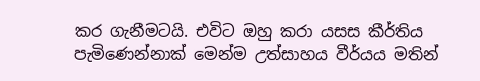කර ගැනීමටයි. එවිට ඔහු කරා යසස කීර්තිය පැමිණෙන්නාක් මෙන්ම උත්සාහය වීර්යය මතින්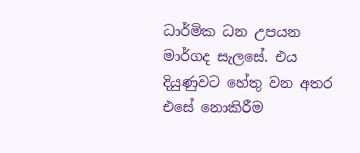ධාර්මික ධන උපයන මාර්ගද සැලසේ. එය දියුණුවට හේතු වන අතර එසේ නොකිරීම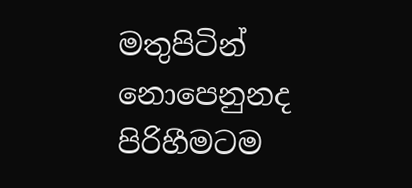මතුපිටින් නොපෙනුනද පිරිහීමටම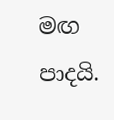මඟ පාදයි.